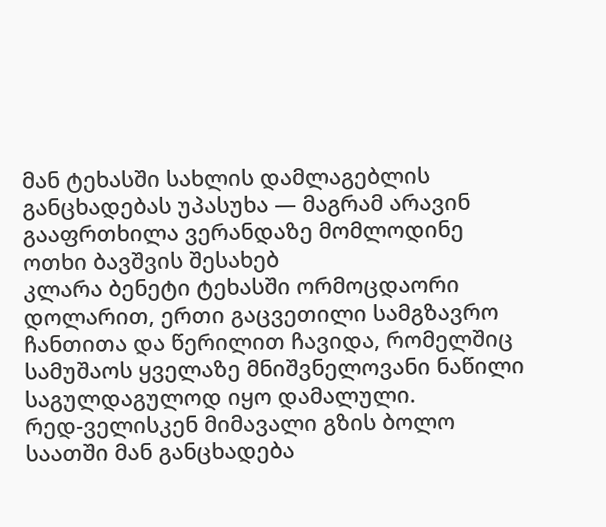მან ტეხასში სახლის დამლაგებლის განცხადებას უპასუხა — მაგრამ არავინ გააფრთხილა ვერანდაზე მომლოდინე ოთხი ბავშვის შესახებ
კლარა ბენეტი ტეხასში ორმოცდაორი დოლარით, ერთი გაცვეთილი სამგზავრო ჩანთითა და წერილით ჩავიდა, რომელშიც სამუშაოს ყველაზე მნიშვნელოვანი ნაწილი საგულდაგულოდ იყო დამალული.
რედ-ველისკენ მიმავალი გზის ბოლო საათში მან განცხადება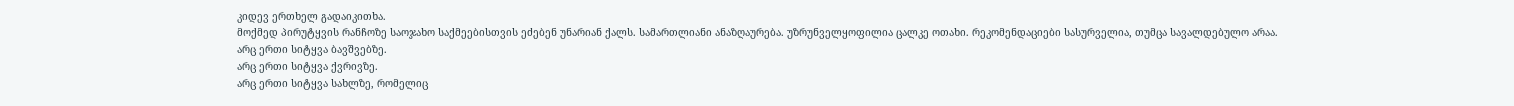კიდევ ერთხელ გადაიკითხა.
მოქმედ პირუტყვის რანჩოზე საოჯახო საქმეებისთვის ეძებენ უნარიან ქალს. სამართლიანი ანაზღაურება. უზრუნველყოფილია ცალკე ოთახი. რეკომენდაციები სასურველია, თუმცა სავალდებულო არაა.
არც ერთი სიტყვა ბავშვებზე.
არც ერთი სიტყვა ქვრივზე.
არც ერთი სიტყვა სახლზე, რომელიც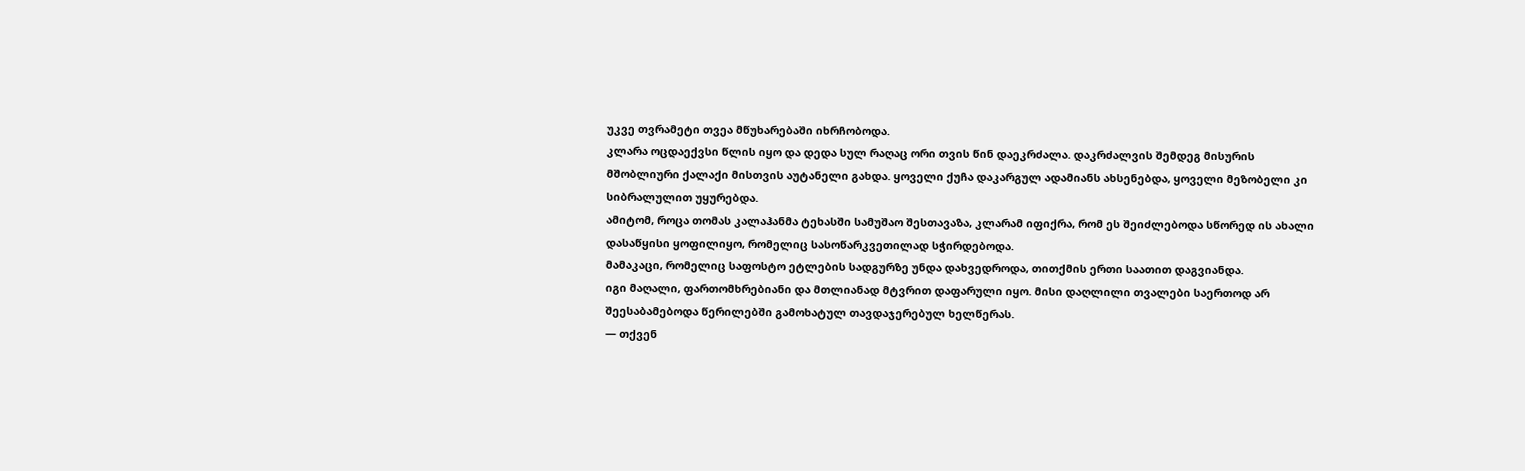უკვე თვრამეტი თვეა მწუხარებაში იხრჩობოდა.
კლარა ოცდაექვსი წლის იყო და დედა სულ რაღაც ორი თვის წინ დაეკრძალა. დაკრძალვის შემდეგ მისურის მშობლიური ქალაქი მისთვის აუტანელი გახდა. ყოველი ქუჩა დაკარგულ ადამიანს ახსენებდა, ყოველი მეზობელი კი სიბრალულით უყურებდა.
ამიტომ, როცა თომას კალაჰანმა ტეხასში სამუშაო შესთავაზა, კლარამ იფიქრა, რომ ეს შეიძლებოდა სწორედ ის ახალი დასაწყისი ყოფილიყო, რომელიც სასოწარკვეთილად სჭირდებოდა.
მამაკაცი, რომელიც საფოსტო ეტლების სადგურზე უნდა დახვედროდა, თითქმის ერთი საათით დაგვიანდა.
იგი მაღალი, ფართომხრებიანი და მთლიანად მტვრით დაფარული იყო. მისი დაღლილი თვალები საერთოდ არ შეესაბამებოდა წერილებში გამოხატულ თავდაჯერებულ ხელწერას.
— თქვენ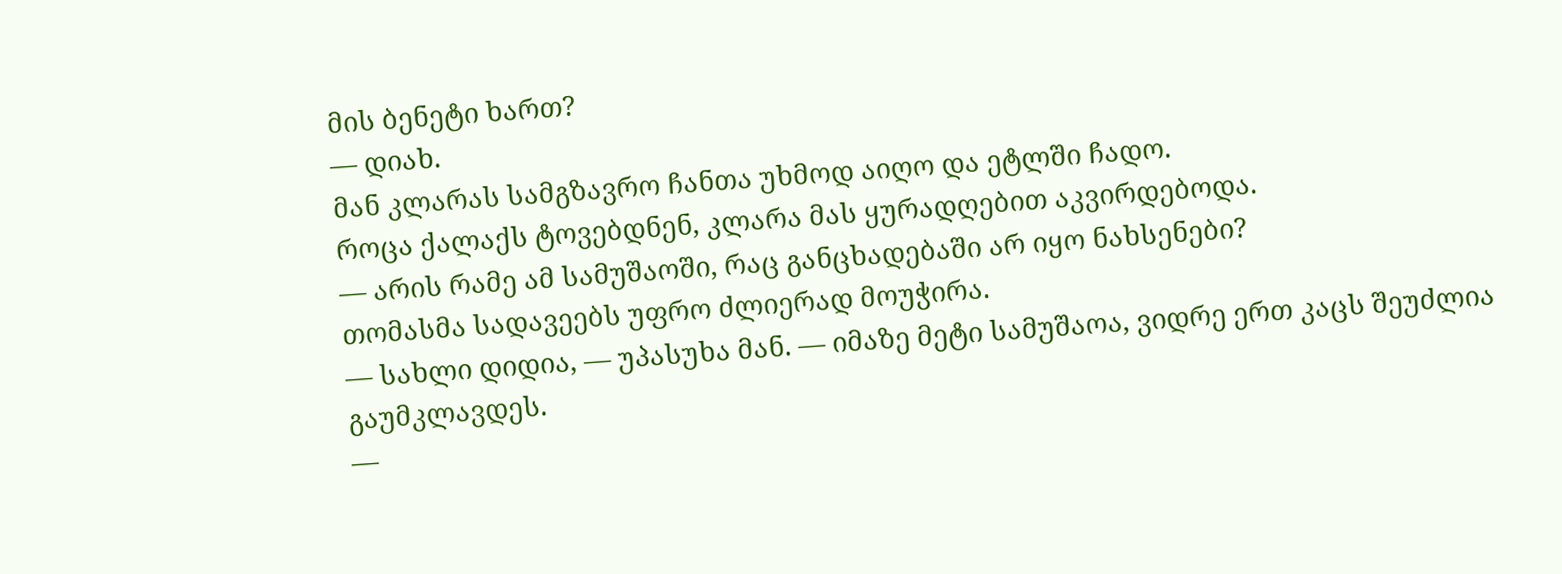მის ბენეტი ხართ?
— დიახ.
მან კლარას სამგზავრო ჩანთა უხმოდ აიღო და ეტლში ჩადო.
როცა ქალაქს ტოვებდნენ, კლარა მას ყურადღებით აკვირდებოდა.
— არის რამე ამ სამუშაოში, რაც განცხადებაში არ იყო ნახსენები?
თომასმა სადავეებს უფრო ძლიერად მოუჭირა.
— სახლი დიდია, — უპასუხა მან. — იმაზე მეტი სამუშაოა, ვიდრე ერთ კაცს შეუძლია გაუმკლავდეს.
—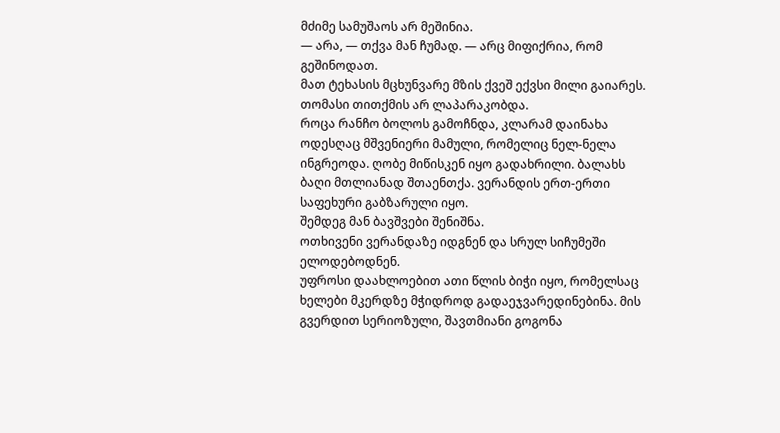მძიმე სამუშაოს არ მეშინია.
— არა, — თქვა მან ჩუმად. — არც მიფიქრია, რომ გეშინოდათ.
მათ ტეხასის მცხუნვარე მზის ქვეშ ექვსი მილი გაიარეს. თომასი თითქმის არ ლაპარაკობდა.
როცა რანჩო ბოლოს გამოჩნდა, კლარამ დაინახა ოდესღაც მშვენიერი მამული, რომელიც ნელ-ნელა ინგრეოდა. ღობე მიწისკენ იყო გადახრილი. ბალახს ბაღი მთლიანად შთაენთქა. ვერანდის ერთ-ერთი საფეხური გაბზარული იყო.
შემდეგ მან ბავშვები შენიშნა.
ოთხივენი ვერანდაზე იდგნენ და სრულ სიჩუმეში ელოდებოდნენ.
უფროსი დაახლოებით ათი წლის ბიჭი იყო, რომელსაც ხელები მკერდზე მჭიდროდ გადაეჯვარედინებინა. მის გვერდით სერიოზული, შავთმიანი გოგონა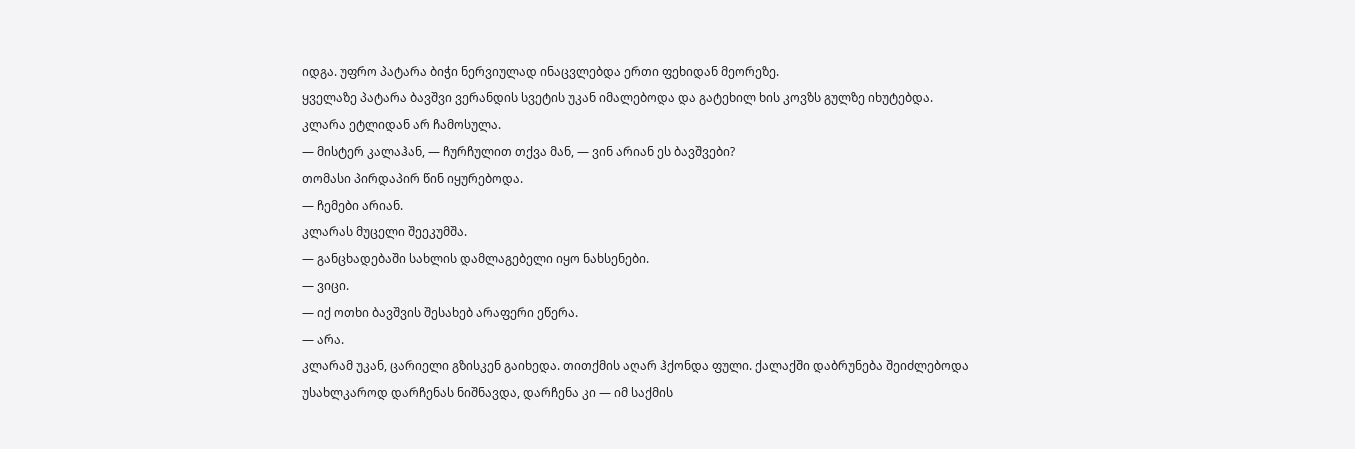იდგა. უფრო პატარა ბიჭი ნერვიულად ინაცვლებდა ერთი ფეხიდან მეორეზე.
ყველაზე პატარა ბავშვი ვერანდის სვეტის უკან იმალებოდა და გატეხილ ხის კოვზს გულზე იხუტებდა.
კლარა ეტლიდან არ ჩამოსულა.
— მისტერ კალაჰან, — ჩურჩულით თქვა მან, — ვინ არიან ეს ბავშვები?
თომასი პირდაპირ წინ იყურებოდა.
— ჩემები არიან.
კლარას მუცელი შეეკუმშა.
— განცხადებაში სახლის დამლაგებელი იყო ნახსენები.
— ვიცი.
— იქ ოთხი ბავშვის შესახებ არაფერი ეწერა.
— არა.
კლარამ უკან, ცარიელი გზისკენ გაიხედა. თითქმის აღარ ჰქონდა ფული. ქალაქში დაბრუნება შეიძლებოდა უსახლკაროდ დარჩენას ნიშნავდა, დარჩენა კი — იმ საქმის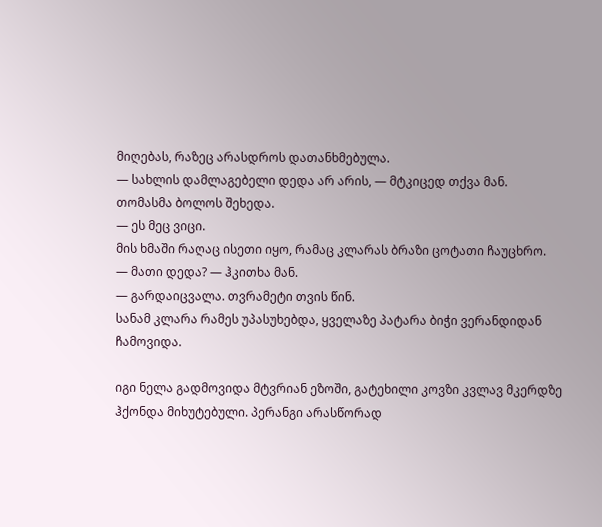მიღებას, რაზეც არასდროს დათანხმებულა.
— სახლის დამლაგებელი დედა არ არის, — მტკიცედ თქვა მან.
თომასმა ბოლოს შეხედა.
— ეს მეც ვიცი.
მის ხმაში რაღაც ისეთი იყო, რამაც კლარას ბრაზი ცოტათი ჩაუცხრო.
— მათი დედა? — ჰკითხა მან.
— გარდაიცვალა. თვრამეტი თვის წინ.
სანამ კლარა რამეს უპასუხებდა, ყველაზე პატარა ბიჭი ვერანდიდან ჩამოვიდა.

იგი ნელა გადმოვიდა მტვრიან ეზოში, გატეხილი კოვზი კვლავ მკერდზე ჰქონდა მიხუტებული. პერანგი არასწორად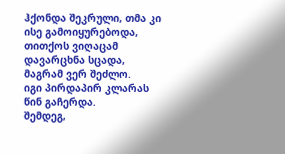ჰქონდა შეკრული, თმა კი ისე გამოიყურებოდა, თითქოს ვიღაცამ დავარცხნა სცადა, მაგრამ ვერ შეძლო.
იგი პირდაპირ კლარას წინ გაჩერდა.
შემდეგ,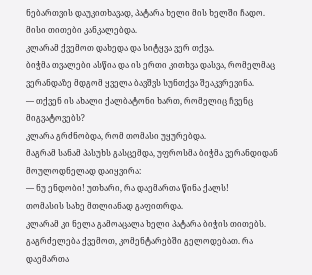ნებართვის დაუკითხავად, პატარა ხელი მის ხელში ჩადო.
მისი თითები კანკალებდა.
კლარამ ქვემოთ დახედა და სიტყვა ვერ თქვა.
ბიჭმა თვალები ასწია და ის ერთი კითხვა დასვა, რომელმაც ვერანდაზე მდგომ ყველა ბავშვს სუნთქვა შეაკვრევინა.
— თქვენ ის ახალი ქალბატონი ხართ, რომელიც ჩვენც მიგვატოვებს?
კლარა გრძნობდა, რომ თომასი უყურებდა.
მაგრამ სანამ პასუხს გასცემდა, უფროსმა ბიჭმა ვერანდიდან მოულოდნელად დაიყვირა:
— ნუ ენდობი! უთხარი, რა დაემართა წინა ქალს!
თომასის სახე მთლიანად გაფითრდა.
კლარამ კი ნელა გამოაცალა ხელი პატარა ბიჭის თითებს.
გაგრძელება ქვემოთ, კომენტარებში გელოდებათ. რა დაემართა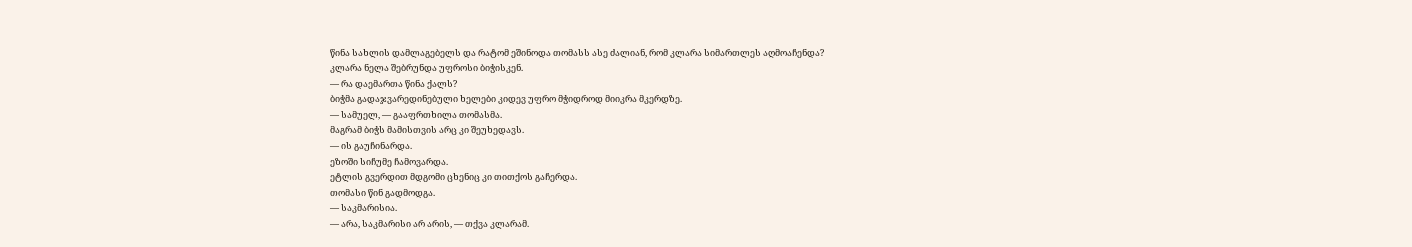წინა სახლის დამლაგებელს და რატომ ეშინოდა თომასს ასე ძალიან, რომ კლარა სიმართლეს აღმოაჩენდა?
კლარა ნელა შებრუნდა უფროსი ბიჭისკენ.
— რა დაემართა წინა ქალს?
ბიჭმა გადაჯვარედინებული ხელები კიდევ უფრო მჭიდროდ მიიკრა მკერდზე.
— სამუელ, — გააფრთხილა თომასმა.
მაგრამ ბიჭს მამისთვის არც კი შეუხედავს.
— ის გაუჩინარდა.
ეზოში სიჩუმე ჩამოვარდა.
ეტლის გვერდით მდგომი ცხენიც კი თითქოს გაჩერდა.
თომასი წინ გადმოდგა.
— საკმარისია.
— არა, საკმარისი არ არის, — თქვა კლარამ.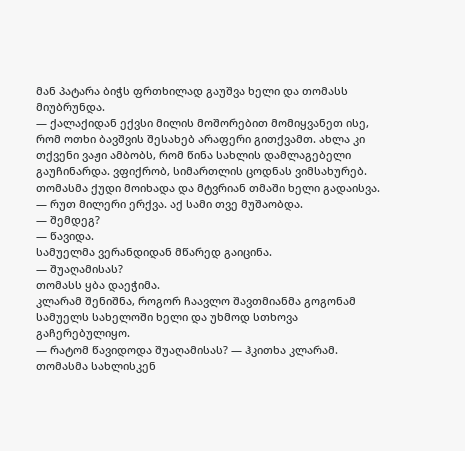მან პატარა ბიჭს ფრთხილად გაუშვა ხელი და თომასს მიუბრუნდა.
— ქალაქიდან ექვსი მილის მოშორებით მომიყვანეთ ისე, რომ ოთხი ბავშვის შესახებ არაფერი გითქვამთ. ახლა კი თქვენი ვაჟი ამბობს, რომ წინა სახლის დამლაგებელი გაუჩინარდა. ვფიქრობ, სიმართლის ცოდნას ვიმსახურებ.
თომასმა ქუდი მოიხადა და მტვრიან თმაში ხელი გადაისვა.
— რუთ მილერი ერქვა. აქ სამი თვე მუშაობდა.
— შემდეგ?
— წავიდა.
სამუელმა ვერანდიდან მწარედ გაიცინა.
— შუაღამისას?
თომასს ყბა დაეჭიმა.
კლარამ შენიშნა, როგორ ჩაავლო შავთმიანმა გოგონამ სამუელს სახელოში ხელი და უხმოდ სთხოვა გაჩერებულიყო.
— რატომ წავიდოდა შუაღამისას? — ჰკითხა კლარამ.
თომასმა სახლისკენ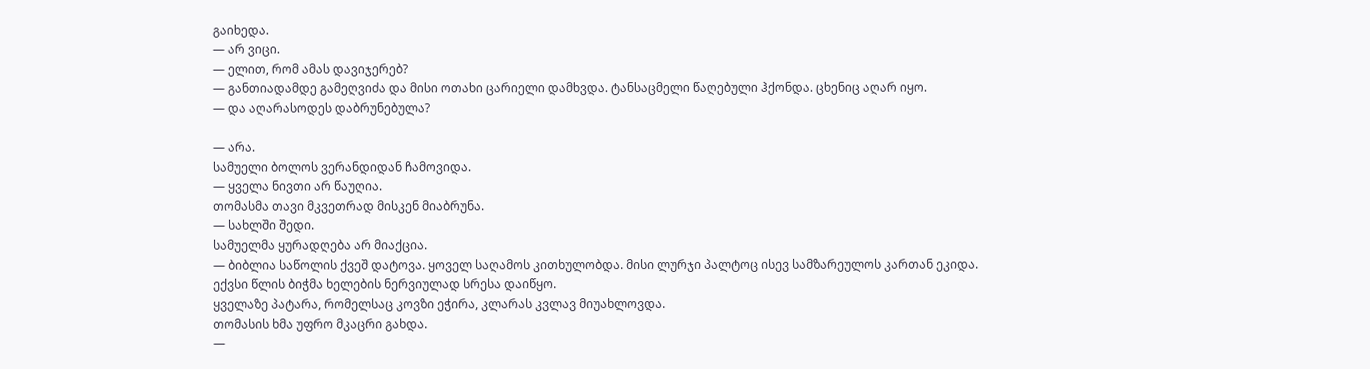გაიხედა.
— არ ვიცი.
— ელით, რომ ამას დავიჯერებ?
— განთიადამდე გამეღვიძა და მისი ოთახი ცარიელი დამხვდა. ტანსაცმელი წაღებული ჰქონდა. ცხენიც აღარ იყო.
— და აღარასოდეს დაბრუნებულა?

— არა.
სამუელი ბოლოს ვერანდიდან ჩამოვიდა.
— ყველა ნივთი არ წაუღია.
თომასმა თავი მკვეთრად მისკენ მიაბრუნა.
— სახლში შედი.
სამუელმა ყურადღება არ მიაქცია.
— ბიბლია საწოლის ქვეშ დატოვა. ყოველ საღამოს კითხულობდა. მისი ლურჯი პალტოც ისევ სამზარეულოს კართან ეკიდა.
ექვსი წლის ბიჭმა ხელების ნერვიულად სრესა დაიწყო.
ყველაზე პატარა, რომელსაც კოვზი ეჭირა, კლარას კვლავ მიუახლოვდა.
თომასის ხმა უფრო მკაცრი გახდა.
—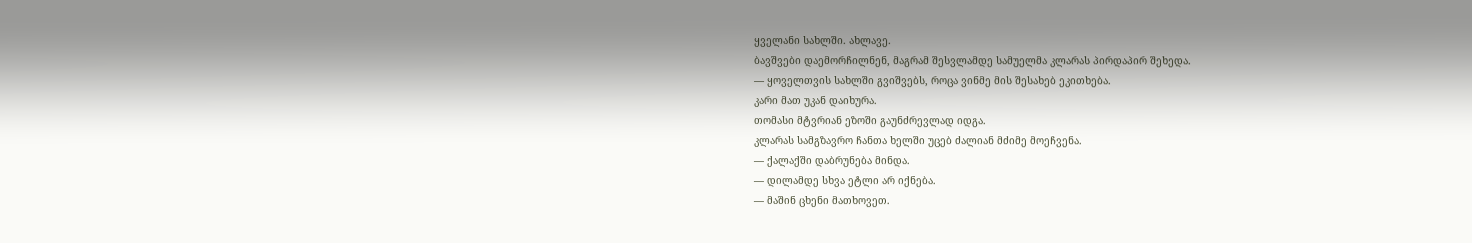ყველანი სახლში. ახლავე.
ბავშვები დაემორჩილნენ, მაგრამ შესვლამდე სამუელმა კლარას პირდაპირ შეხედა.
— ყოველთვის სახლში გვიშვებს, როცა ვინმე მის შესახებ ეკითხება.
კარი მათ უკან დაიხურა.
თომასი მტვრიან ეზოში გაუნძრევლად იდგა.
კლარას სამგზავრო ჩანთა ხელში უცებ ძალიან მძიმე მოეჩვენა.
— ქალაქში დაბრუნება მინდა.
— დილამდე სხვა ეტლი არ იქნება.
— მაშინ ცხენი მათხოვეთ.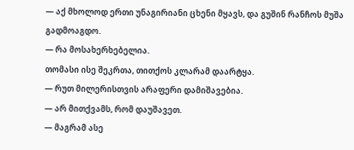— აქ მხოლოდ ერთი უნაგირიანი ცხენი მყავს, და გუშინ რანჩოს მუშა გადმოაგდო.
— რა მოსახერხებელია.
თომასი ისე შეკრთა, თითქოს კლარამ დაარტყა.
— რუთ მილერისთვის არაფერი დამიშავებია.
— არ მითქვამს, რომ დაუშავეთ.
— მაგრამ ასე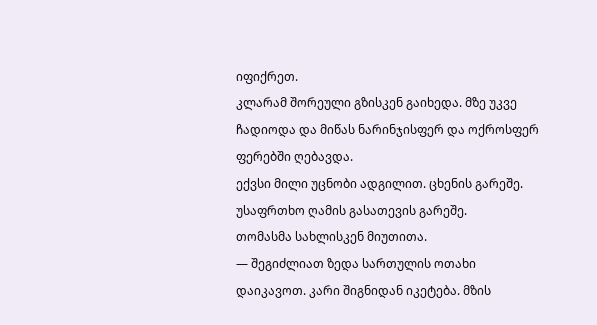იფიქრეთ.
კლარამ შორეული გზისკენ გაიხედა. მზე უკვე ჩადიოდა და მიწას ნარინჯისფერ და ოქროსფერ ფერებში ღებავდა.
ექვსი მილი უცნობი ადგილით. ცხენის გარეშე. უსაფრთხო ღამის გასათევის გარეშე.
თომასმა სახლისკენ მიუთითა.
— შეგიძლიათ ზედა სართულის ოთახი დაიკავოთ. კარი შიგნიდან იკეტება. მზის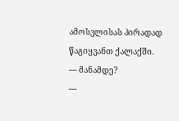ამოსვლისას პირადად წაგიყვანთ ქალაქში.
— მანამდე?
—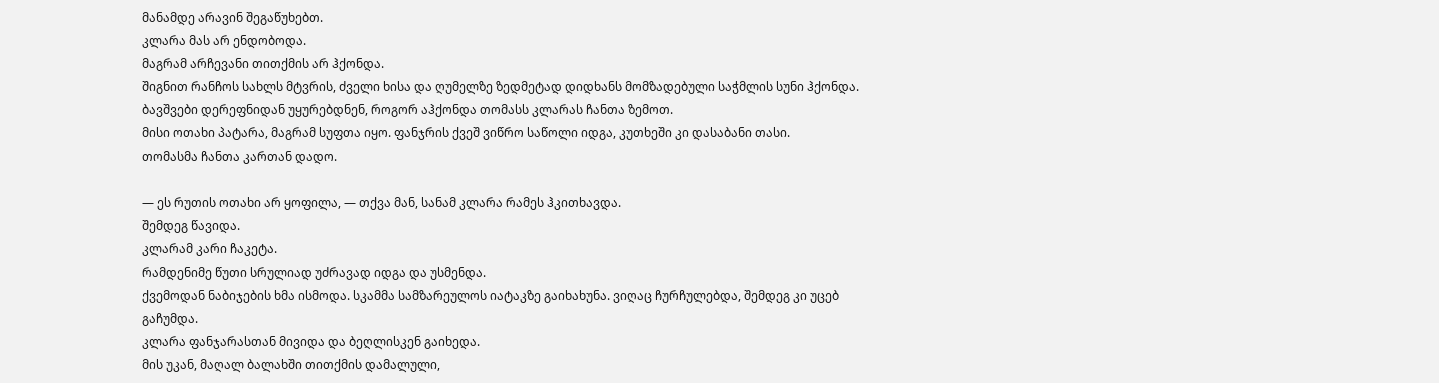მანამდე არავინ შეგაწუხებთ.
კლარა მას არ ენდობოდა.
მაგრამ არჩევანი თითქმის არ ჰქონდა.
შიგნით რანჩოს სახლს მტვრის, ძველი ხისა და ღუმელზე ზედმეტად დიდხანს მომზადებული საჭმლის სუნი ჰქონდა. ბავშვები დერეფნიდან უყურებდნენ, როგორ აჰქონდა თომასს კლარას ჩანთა ზემოთ.
მისი ოთახი პატარა, მაგრამ სუფთა იყო. ფანჯრის ქვეშ ვიწრო საწოლი იდგა, კუთხეში კი დასაბანი თასი.
თომასმა ჩანთა კართან დადო.

— ეს რუთის ოთახი არ ყოფილა, — თქვა მან, სანამ კლარა რამეს ჰკითხავდა.
შემდეგ წავიდა.
კლარამ კარი ჩაკეტა.
რამდენიმე წუთი სრულიად უძრავად იდგა და უსმენდა.
ქვემოდან ნაბიჯების ხმა ისმოდა. სკამმა სამზარეულოს იატაკზე გაიხახუნა. ვიღაც ჩურჩულებდა, შემდეგ კი უცებ გაჩუმდა.
კლარა ფანჯარასთან მივიდა და ბეღლისკენ გაიხედა.
მის უკან, მაღალ ბალახში თითქმის დამალული,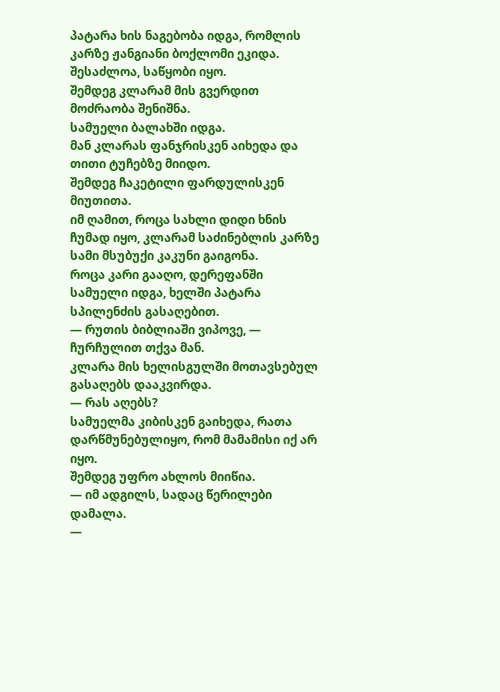პატარა ხის ნაგებობა იდგა, რომლის კარზე ჟანგიანი ბოქლომი ეკიდა.
შესაძლოა, საწყობი იყო.
შემდეგ კლარამ მის გვერდით მოძრაობა შენიშნა.
სამუელი ბალახში იდგა.
მან კლარას ფანჯრისკენ აიხედა და თითი ტუჩებზე მიიდო.
შემდეგ ჩაკეტილი ფარდულისკენ მიუთითა.
იმ ღამით, როცა სახლი დიდი ხნის ჩუმად იყო, კლარამ საძინებლის კარზე სამი მსუბუქი კაკუნი გაიგონა.
როცა კარი გააღო, დერეფანში სამუელი იდგა, ხელში პატარა სპილენძის გასაღებით.
— რუთის ბიბლიაში ვიპოვე, — ჩურჩულით თქვა მან.
კლარა მის ხელისგულში მოთავსებულ გასაღებს დააკვირდა.
— რას აღებს?
სამუელმა კიბისკენ გაიხედა, რათა დარწმუნებულიყო, რომ მამამისი იქ არ იყო.
შემდეგ უფრო ახლოს მიიწია.
— იმ ადგილს, სადაც წერილები დამალა.
—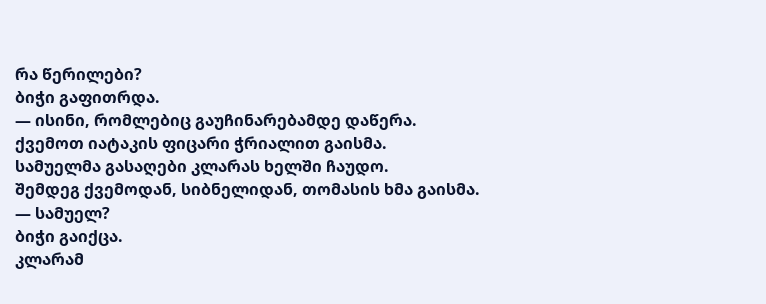რა წერილები?
ბიჭი გაფითრდა.
— ისინი, რომლებიც გაუჩინარებამდე დაწერა.
ქვემოთ იატაკის ფიცარი ჭრიალით გაისმა.
სამუელმა გასაღები კლარას ხელში ჩაუდო.
შემდეგ ქვემოდან, სიბნელიდან, თომასის ხმა გაისმა.
— სამუელ?
ბიჭი გაიქცა.
კლარამ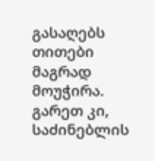გასაღებს თითები მაგრად მოუჭირა.
გარეთ კი, საძინებლის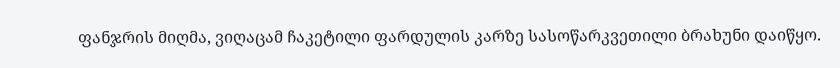ფანჯრის მიღმა, ვიღაცამ ჩაკეტილი ფარდულის კარზე სასოწარკვეთილი ბრახუნი დაიწყო.